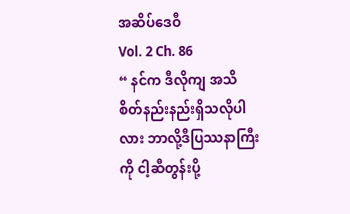အဆိပ်ဒေဝီ
Vol. 2 Ch. 86
“ နင်က ဒီလိုကျ အသိစိတ်နည်းနည်းရှိသလိုပါလား ဘာလို့ဒီပြဿနာကြီးကို ငါ့ဆီတွန်းပို့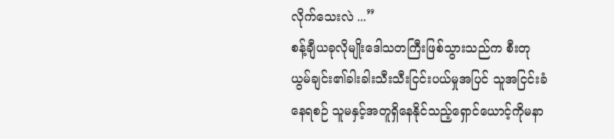လိုက်သေးလဲ ...”
စန့်ချီယခုလိုမျိုးဒေါသတကြီးဖြစ်သွားသည်က စီးတုယွမ်ချင်း၏ခါးခါးသီးသီးငြင်းပယ်မှုအပြင် သူအငြင်းခံနေရစဉ် သူမနှင့်အတူရှိနေနိုင်သည့်ရှောင်ယောင့်ကိုမနာ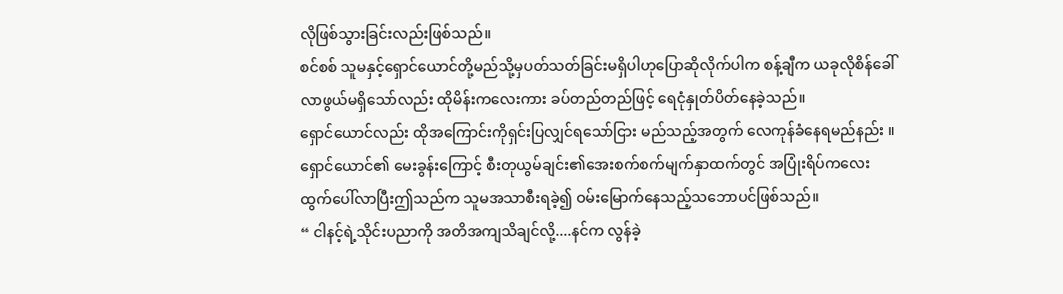လိုဖြစ်သွားခြင်းလည်းဖြစ်သည်။
စင်စစ် သူမနှင့်ရှောင်ယောင်တို့မည်သို့မှပတ်သတ်ခြင်းမရှိပါဟုပြောဆိုလိုက်ပါက စန့်ချီက ယခုလိုစိန်ခေါ်လာဖွယ်မရှိသော်လည်း ထိုမိန်းကလေးကား ခပ်တည်တည်ဖြင့် ရေငုံနှုတ်ပိတ်နေခဲ့သည်။
ရှောင်ယောင်လည်း ထိုအကြောင်းကိုရှင်းပြလျှင်ရသော်ငြား မည်သည့်အတွက် လေကုန်ခံနေရမည်နည်း ။
ရှောင်ယောင်၏ မေးခွန်းကြောင့် စီးတုယွမ်ချင်း၏အေးစက်စက်မျက်နှာထက်တွင် အပြုံးရိပ်ကလေးထွက်ပေါ်လာပြီးဤသည်က သူမအသာစီးရခဲ့၍ ဝမ်းမြောက်နေသည့်သဘောပင်ဖြစ်သည်။
“ ငါနင့်ရဲ့သိုင်းပညာကို အတိအကျသိချင်လို့....နင်က လွန်ခဲ့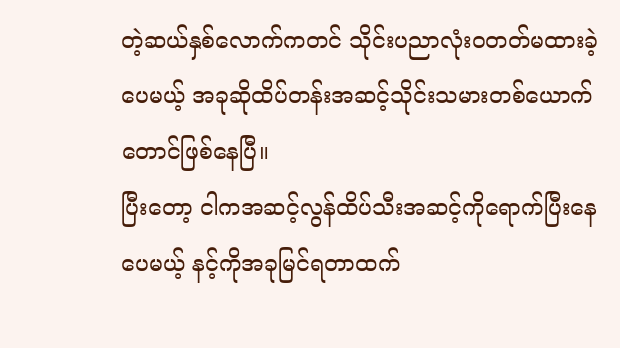တဲ့ဆယ်နှစ်လောက်ကတင် သိုင်းပညာလုံးဝတတ်မထားခဲ့ပေမယ့် အခုဆိုထိပ်တန်းအဆင့်သိုင်းသမားတစ်ယောက်တောင်ဖြစ်နေပြီ။
ပြီးတော့ ငါကအဆင့်လွန်ထိပ်သီးအဆင့်ကိုရောက်ပြီးနေပေမယ့် နင့်ကိုအခုမြင်ရတာထက်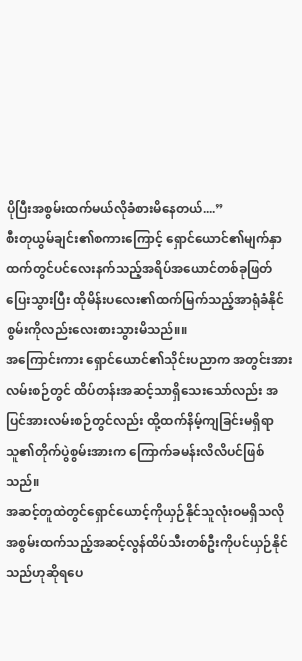ပိုပြီးအစွမ်းထက်မယ်လိုခံစားမိနေတယ်....”
စီးတုယွမ်ချင်း၏စကားကြောင့် ရှောင်ယောင်၏မျက်နှာထက်တွင်ပင်လေးနက်သည့်အရိပ်အယောင်တစ်ခုဖြတ်ပြေးသွားပြီး ထိုမိန်းပလေး၏ထက်မြက်သည့်အာရုံခံနိုင်စွမ်းကိုလည်းလေးစားသွားမိသည်။။
အကြောင်းကား ရှောင်ယောင်၏သိုင်းပညာက အတွင်းအားလမ်းစဉ်တွင် ထိပ်တန်းအဆင့်သာရှိသေးသော်လည်း အပြင်အားလမ်းစဉ်တွင်လည်း ထို့ထက်နိမ့်ကျခြင်းမရှိရာသူ၏တိုက်ပွဲစွမ်းအားက ကြောက်ခမန်းလိလိပင်ဖြစ်သည်။
အဆင့်တူထဲတွင်ရှောင်ယောင့်ကိုယှဉ်နိုင်သူလုံးဝမရှိသလို အစွမ်းထက်သည့်အဆင့်လွန်ထိပ်သီးတစ်ဦးကိုပင်ယှဉ်နိုင်သည်ဟုဆိုရပေ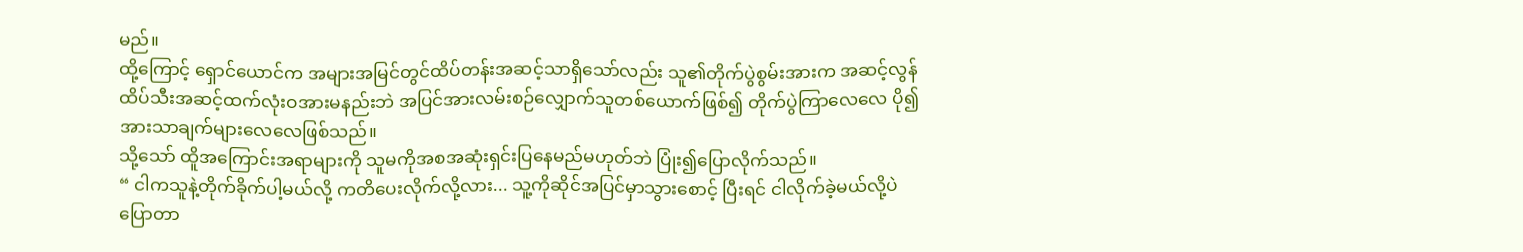မည်။
ထို့ကြောင့် ရှောင်ယောင်က အများအမြင်တွင်ထိပ်တန်းအဆင့်သာရှိသော်လည်း သူ၏တိုက်ပွဲစွမ်းအားက အဆင့်လွန်ထိပ်သီးအဆင့်ထက်လုံးဝအားမနည်းဘဲ အပြင်အားလမ်းစဉ်လျှောက်သူတစ်ယောက်ဖြစ်၍ တိုက်ပွဲကြာလေလေ ပို၍အားသာချက်များလေလေဖြစ်သည်။
သို့သော် ထိူအကြောင်းအရာများကို သူမကိုအစအဆုံးရှင်းပြနေမည်မဟုတ်ဘဲ ပြုံး၍ပြောလိုက်သည်။
“ ငါကသူနဲ့တိုက်ခိုက်ပါ့မယ်လို့ ကတိပေးလိုက်လို့လား... သူ့ကိုဆိုင်အပြင်မှာသွားစောင့် ပြီးရင် ငါလိုက်ခဲ့မယ်လို့ပဲပြောတာ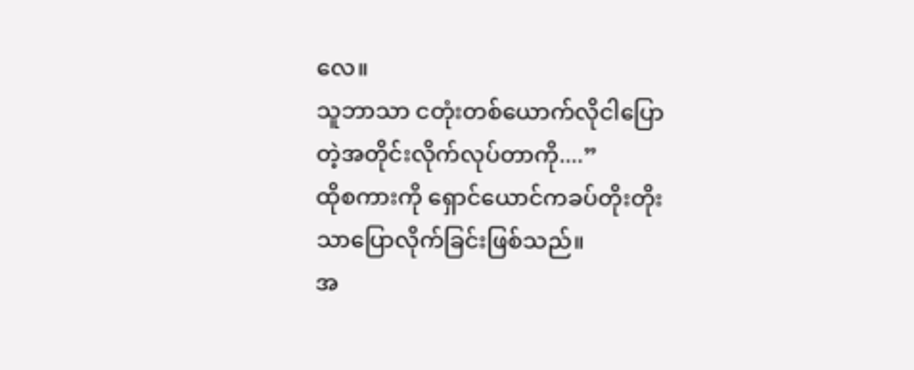လေ။
သူဘာသာ ငတုံးတစ်ယောက်လိုငါပြောတဲ့အတိုင်းလိုက်လုပ်တာကို....”
ထိုစကားကို ရှောင်ယောင်ကခပ်တိုးတိုးသာပြောလိုက်ခြင်းဖြစ်သည်။
အ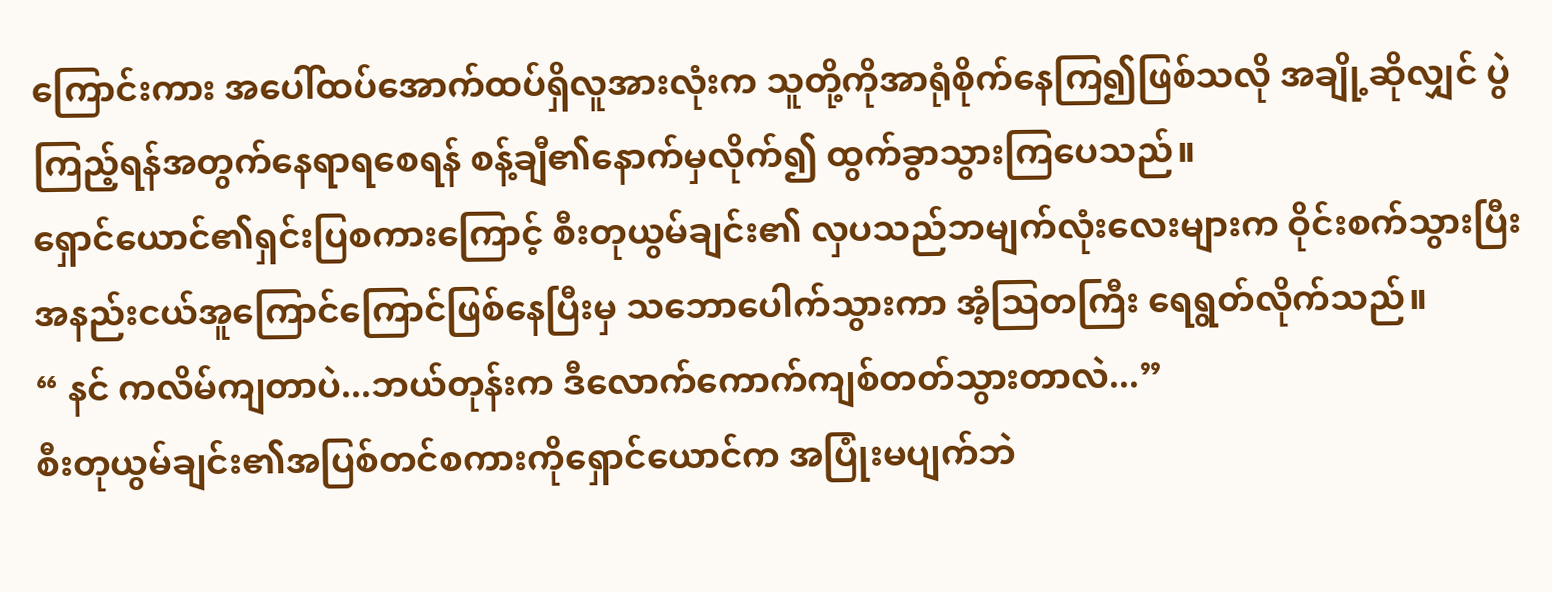ကြောင်းကား အပေါ်ထပ်အောက်ထပ်ရှိလူအားလုံးက သူတို့ကိုအာရုံစိုက်နေကြ၍ဖြစ်သလို အချို့ဆိုလျှင် ပွဲကြည့်ရန်အတွက်နေရာရစေရန် စန့်ချီ၏နောက်မှလိုက်၍ ထွက်ခွာသွားကြပေသည်။
ရှောင်ယောင်၏ရှင်းပြစကားကြောင့် စီးတုယွမ်ချင်း၏ လှပသည်ဘမျက်လုံးလေးများက ဝိုင်းစက်သွားပြီး အနည်းငယ်အူကြောင်ကြောင်ဖြစ်နေပြီးမှ သဘောပေါက်သွားကာ အံ့သြတကြီး ရေရွတ်လိုက်သည်။
“ နင် ကလိမ်ကျတာပဲ...ဘယ်တုန်းက ဒီလောက်ကောက်ကျစ်တတ်သွားတာလဲ...”
စီးတုယွမ်ချင်း၏အပြစ်တင်စကားကိုရှောင်ယောင်က အပြုံးမပျက်ဘဲ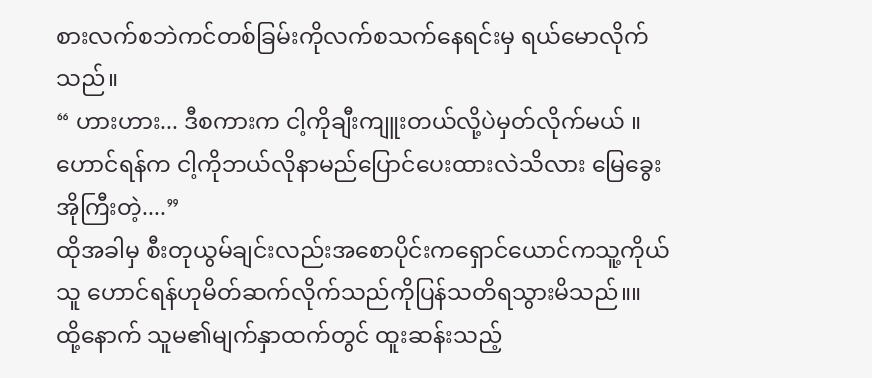စားလက်စဘဲကင်တစ်ခြမ်းကိုလက်စသက်နေရင်းမှ ရယ်မောလိုက်သည်။
“ ဟားဟား... ဒီစကားက ငါ့ကိုချီးကျူးတယ်လို့ပဲမှတ်လိုက်မယ် ။ ဟောင်ရန်က ငါ့ကိုဘယ်လိုနာမည်ပြောင်ပေးထားလဲသိလား မြေခွေးအိုကြီးတဲ့....”
ထိုအခါမှ စီးတုယွမ်ချင်းလည်းအစောပိုင်းကရှောင်ယောင်ကသူ့ကိုယ်သူ ဟောင်ရန်ဟုမိတ်ဆက်လိုက်သည်ကိုပြန်သတိရသွားမိသည်။။
ထို့နောက် သူမ၏မျက်နှာထက်တွင် ထူးဆန်းသည့်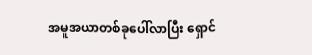အမူအယာတစ်ခုပေါ်လာပြီး ရှောင်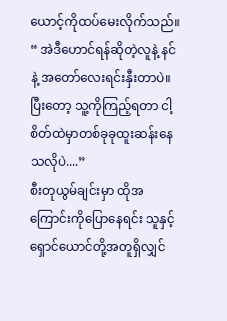ယောင့်ကိုထပ်မေးလိုက်သည်။
“ အဲဒီဟောင်ရန်ဆိုတဲ့လူနဲ့ နင်နဲ့ အတော်လေးရင်းနှီးတာပဲ။ ပြီးတော့ သူ့ကိုကြည့်ရတာ ငါ့စိတ်ထဲမှာတစ်ခုခုထူးဆန်းနေသလိုပဲ....”
စီးတုယွမ်ချင်းမှာ ထိုအကြောင်းကိုပြောနေရင်း သူနှင့်ရှောင်ယောင်တို့အတူရှိလျှင်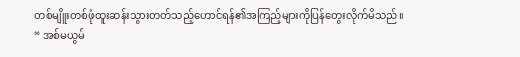တစ်မျိူးတစ်ဖုံထူးဆန်းသွားတတ်သည့်ဟောင်ရန်၏အကြည့်များကိုပြန်တွေးလိုက်မိသည်။
“ အစ်မယွမ်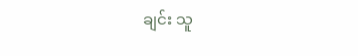ချင်း သူ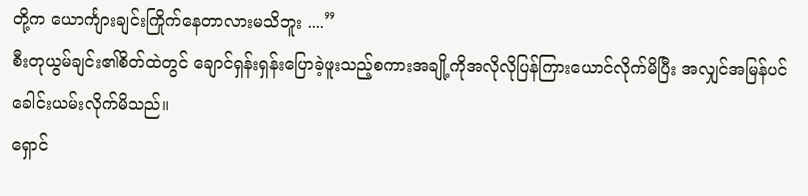တို့က ယောင်္ကျားချင်းကြိုက်နေတာလားမသိဘူး ....”
စီးတုယွမ်ချင်း၏စိတ်ထဲတွင် ချောင်ရှန်းရှန်းပြောခဲ့ဖူးသည့်စကားအချို့ကိုအလိုလိုပြန်ကြားယောင်လိုက်မိပြီး အလျှင်အမြန်ပင်ခေါင်းယမ်းလိုက်မိသည်။
ရှောင်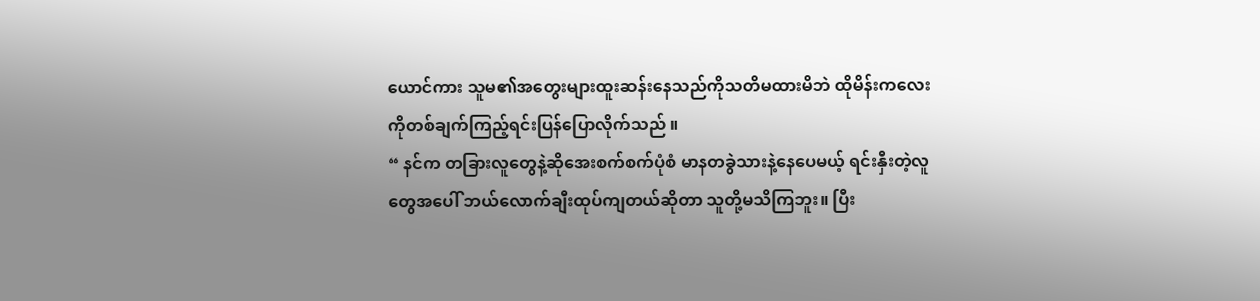ယောင်ကား သူမ၏အတွေးများထူးဆန်းနေသည်ကိုသတိမထားမိဘဲ ထိုမိန်းကလေးကိုတစ်ချက်ကြည့်ရင်းပြန်ပြောလိုက်သည် ။
“ နင်က တခြားလူတွေနဲ့ဆိုအေးစက်စက်ပုံစံ မာနတခွဲသားနဲ့နေပေမယ့် ရင်းနှီးတဲ့လူတွေအပေါ် ဘယ်လောက်ချီးထုပ်ကျတယ်ဆိုတာ သူတို့မသိကြဘူး။ ပြီး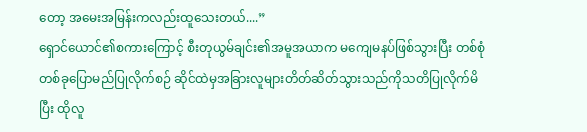တော့ အမေးအမြန်းကလည်းထူသေးတယ်....”
ရှောင်ယောင်၏စကားကြောင့် စီးတုယွမ်ချင်း၏အမူအယာက မကျေမနပ်ဖြစ်သွားပြီး တစ်စုံတစ်ခုပြောမည်ပြုလိုက်စဉ် ဆိုင်ထဲမှအခြားလူများတိတ်ဆိတ်သွားသည်ကိုသတိပြုလိုက်မိပြီး ထိုလူ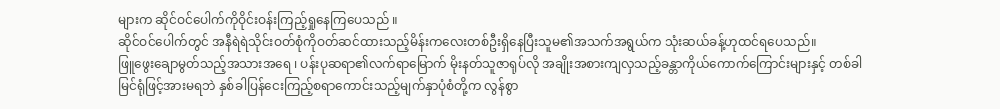များက ဆိုင်ဝင်ပေါက်ကိုဝိုင်းဝန်းကြည့်ရှုနေကြပေသည် ။
ဆိုင်ဝင်ပေါက်တွင် အနီရဲရဲသိုင်းဝတ်စုံကိုဝတ်ဆင်ထားသည့်မိန်းကလေးတစ်ဦးရှိနေပြီးသူမ၏အသက်အရွယ်က သုံးဆယ်ခန့်ဟုထင်ရပေသည်။
ဖြူဖွေးချောမွတ်သည့်အသားအရေ ၊ ပန်းပုဆရာ၏လက်ရာမြောက် မိုးနတ်သူဇာရုပ်လို အချိုးအစားကျလှသည့်ခန္တာကိုယ်ကောက်ကြောင်းများနှင့် တစ်ခါမြင်ရုံဖြင့်အားမရဘဲ နှစ်ခါပြန်ငေးကြည့်စရာကောင်းသည့်မျက်နှာပုံစံတို့က လွန်စွာ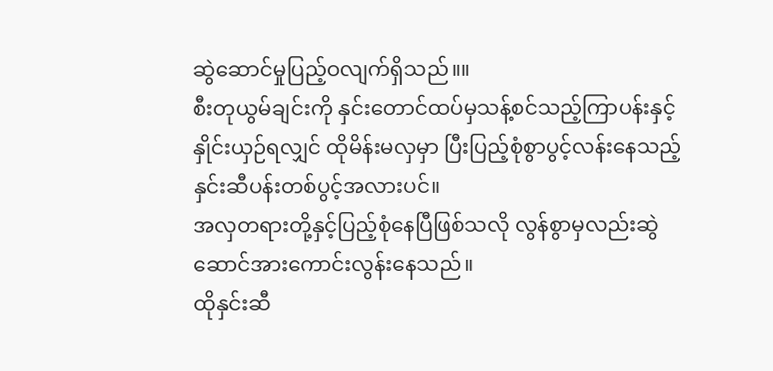ဆွဲဆောင်မှုပြည့်ဝလျက်ရှိသည်။။
စီးတုယွမ်ချင်းကို နှင်းတောင်ထပ်မှသန့်စင်သည့်ကြာပန်းနှင့်နှိုင်းယှဉ်ရလျှင် ထိုမိန်းမလှမှာ ပြီးပြည့်စုံစွာပွင့်လန်းနေသည့်နှင်းဆီပန်းတစ်ပွင့်အလားပင်။
အလှတရားတို့နှင့်ပြည့်စုံနေပြီဖြစ်သလို လွန်စွာမှလည်းဆွဲဆောင်အားကောင်းလွန်းနေသည်။
ထိုနှင်းဆီ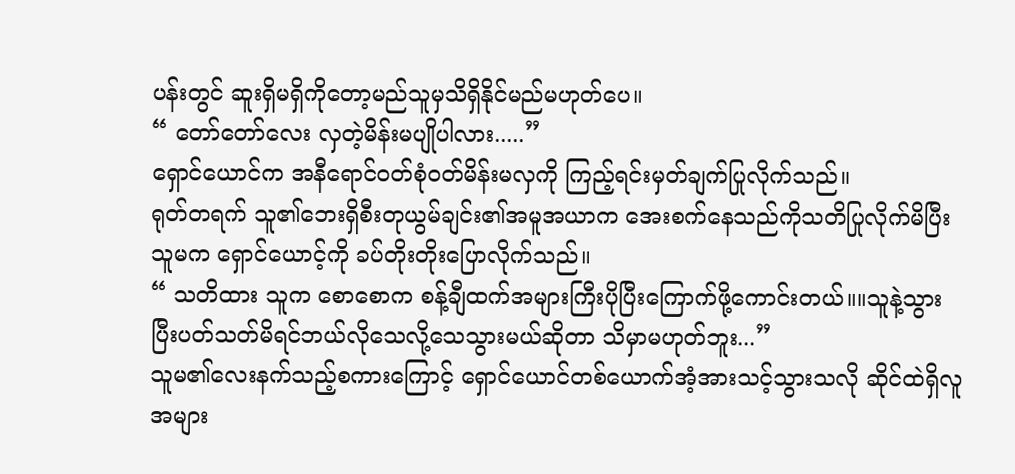ပန်းတွင် ဆူးရှိမရှိကိုတော့မည်သူမှသိရှိနိုင်မည်မဟုတ်ပေ။
“ တော်တော်လေး လှတဲ့မိန်းမပျိုပါလား.....”
ရှောင်ယောင်က အနီရောင်ဝတ်စုံဝတ်မိန်းမလှကို ကြည့်ရင်းမှတ်ချက်ပြုလိုက်သည်။
ရုတ်တရက် သူ၏ဘေးရှိစီးတုယွမ်ချင်း၏အမူအယာက အေးစက်နေသည်ကိုသတိပြုလိုက်မိပြီး သူမက ရှောင်ယောင့်ကို ခပ်တိုးတိုးပြောလိုက်သည်။
“ သတိထား သူက စောစောက စန့်ချီထက်အများကြီးပိုပြီးကြောက်ဖို့ကောင်းတယ်။။သူနဲ့သွားပြီးပတ်သတ်မိရင်ဘယ်လိုသေလို့သေသွားမယ်ဆိုတာ သိမှာမဟုတ်ဘူး...”
သူမ၏လေးနက်သည့်စကားကြောင့် ရှောင်ယောင်တစ်ယောက်အံ့အားသင့်သွားသလို ဆိုင်ထဲရှိလူအများ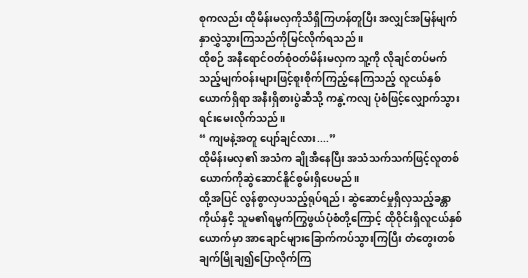စုကလည်း ထိုမိန်းမလှကိုသိရှိကြဟန်တူပြီး အလျှင်အမြန်မျက်နှာလွှဲသွားကြသည်ကိုမြင်လိုက်ရသည် ။
ထိုစဉ် အနီရောင်ဝတ်စုံဝတ်မိန်းမလှက သူ့ကို လိုချင်တပ်မက်သည့်မျက်ဝန်းများဖြင့်စူးစိုက်ကြည့်နေကြသည့် လူငယ်နှစ်ယောက်ရှိရာ အနီးရှိစားပွဲဆီသို့ ကနွဲ့ကလျ ပုံစံဖြင့်လျှောက်သွားရင်းမေးလိုက်သည် ။
“ ကျမနဲ့အတူ ပျော်ချင်လား....”
ထိုမိန်းမလှ၏ အသံက ချိုအီနေပြီး အသံသက်သက်ဖြင့်လူတစ်ယောက်ကိုဆွဲဆောင်နိူင်စွမ်းရှိပေမည်။
ထို့အပြင် လွန်စွာလှပသည့်ရုပ်ရည်၊ ဆွဲဆောင်မှုရှိလှသည့်ခန္တာကိုယ်နှငိ့ သူမ၏ရမ္မက်ကြွဖွယ်ပုံစံတို့ကြောင့် ထိုဝိုင်းရှိလူငယ်နှစ်ယောက်မှာ အာချောင်များခြောက်ကပ်သွားကြပြီး တံတွေးတစ်ချက်မြိုချ၍ပြောလိုက်ကြ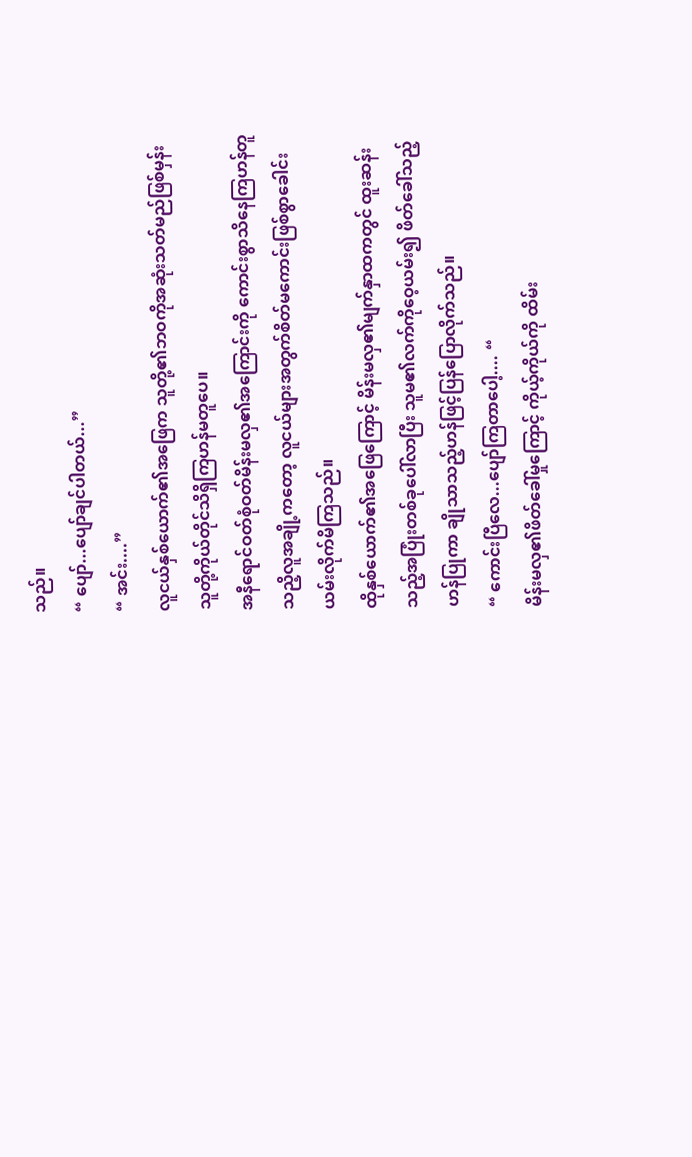သည်။
“ ပျော်...ပျော်ချင်ပါတယ်...”
“ အင်း....”
လူငယ်နှစ်ယောက်၏အဖြေက သူတို့၏ဘဝကိုအဆုံးသတ်မည်ဖြစ်မှန်း သူတို့ကိုယ်တိုင်သိရှိကြဟန်မတူပေ။
အနီရောင်ဝတ်စုံဝတ်မိန်းမလှ၏အကြောင်းကို ကောင်းစွာသိနေကြဟန်တူသညိ့လူအချို့ကတော့ လူငယ်များအတွက်စိတ်မကောင်းဖြစ်စွာခေါင်းယမ်းလိုက်မိကြသည်။
ထိုနှစ်ယောက်၏အဖြေကြောင့် မိန်းမလှ၏မျက်နှာထကတွင် ထူးဆန်းသည့်အပြုံးတစ်ခုပေါ်လာပြီး သူမ၏လက်ကိုဝေ့ယမ်း၍ ဖိတ်ခေါ်သည့်ဟန်ပြုကာ ချိုသာသည့်ဟန်ဖြင့်ပြန်ပြောလိုက်သည်။
“ ကောင်းပြီလေ...ပျော်ကြတာပေါ့.... “
မိန်းမလှ၏ဖိတ်ခေါ်မှုကြောင့် ကိုယ့်ကိုယ်ကို ထိမ်း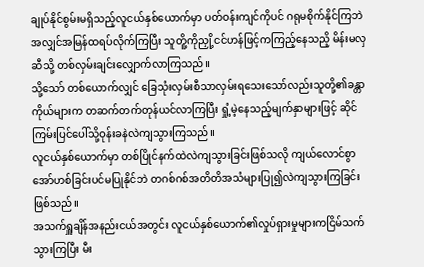ချုပ်နိုင်စွမ်းမရှိသည့်လူငယ်နှစ်ယောက်မှာ ပတ်ဝန်းကျင်ကိုပင် ဂရုမစိုက်နိုင်ကြဘဲ အလျှင်အမြန်ထရပ်လိုက်ကြပြီး သူတိူ့ကိုညှို့ငင်ဟန်ဖြင့်ကကြည့်နေသညိ့ မိန်းမလှဆီသို့ တစ်လှမ်းချင်းလျှောက်လာကြသည်။
သို့သော် တစ်ယောက်လျှင် ခြေသုံးလှမ်းစီသာလှမ်းရသေးသော်လည်းသူတို့၏ခန္တာကိုယ်များက တဆက်တက်တုန်ယင်လာကြပြီး ရှုံ့မဲ့နေသည့်မျက်နှာများဖြင့် ဆိုင်ကြမ်းပြင်ပေါ်သို့ဝုန်းခနဲလဲကျသွားကြသည်။
လူငယ်နှစ်ယောက်မှာ တစ်ပြိုင်နက်ထဲလဲကျသွားခြင်းဖြစ်သလို ကျယ်လောင်စွာ အော်ဟစ်ခြင်းပင်မပြုနိုင်ဘဲ တဂစ်ဂစ်အတိတိအသံများပြု၍လဲကျသွားကြခြင်းဖြစ်သည်။
အသက်ရှူချိန်အနည်းငယ်အတွင်း လူငယ်နှစ်ယောက်၏လှုပ်ရှားမှုများကငြိမ်သက်သွားကြပြီး မီး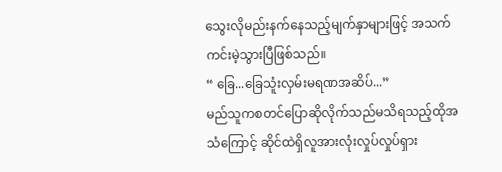သွေးလိုမည်းနက်နေသည့်မျက်နှာများဖြင့် အသက်ကင်းမဲ့သွားပြီဖြစ်သည်။
“ ခြေ...ခြေသူံးလှမ်းမရဏအဆိပ်...”
မည်သူကစတင်ပြောဆိုလိုက်သည်မသိရသည့်ထိုအသံကြောင့် ဆိုင်ထဲရှိလူအားလုံးလှုပ်လှုပ်ရှား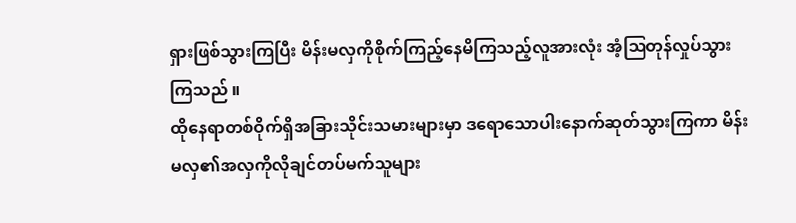ရှားဖြစ်သွားကြပြီး မိန်းမလှကိုစိုက်ကြည့်နေမိကြသည့်လူအားလုံး အံ့ဩတုန်လှုပ်သွားကြသည် ။
ထိုနေရာတစ်ဝိုက်ရှိအခြားသိုင်းသမားများမှာ ဒရောသောပါးနောက်ဆုတ်သွားကြကာ မိန်းမလှ၏အလှကိုလိုချင်တပ်မက်သူများ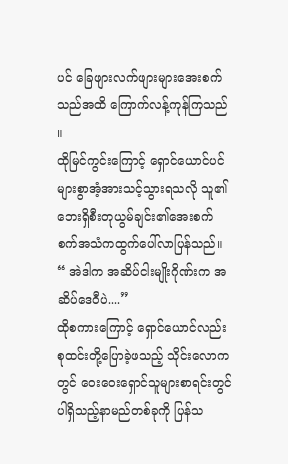ပင် ခြေဖျားလက်ဖျားများအေးစက်သည်အထိ ကြောက်လန့်ကုန်ကြသည် ။
ထိုမြင်ကွင်းကြောင့် ရှောင်ယောင်ပင် များစွာအံ့အားသင့်သွားရသလို သူ၏ဘေးရှိစီးတုယွမ်ချင်း၏အေးစက်စက်အသံကထွက်ပေါ်လာပြန်သည်။
“ အဲဒါက အဆိပ်ငါးမျိုးဂိုဏ်းက အဆိပ်ဒေဝီပဲ....”
ထိုစကားကြောင့် ရှောင်ယောင်လည်း စုထင်းတို့ပြောခဲ့ဖသည့် သိုင်းလောကတွင် ဝေးဝေးရှောင်သူများစာရင်းတွင်ပါရှိသည့်နာမည်တစ်ခုကို ပြန်သ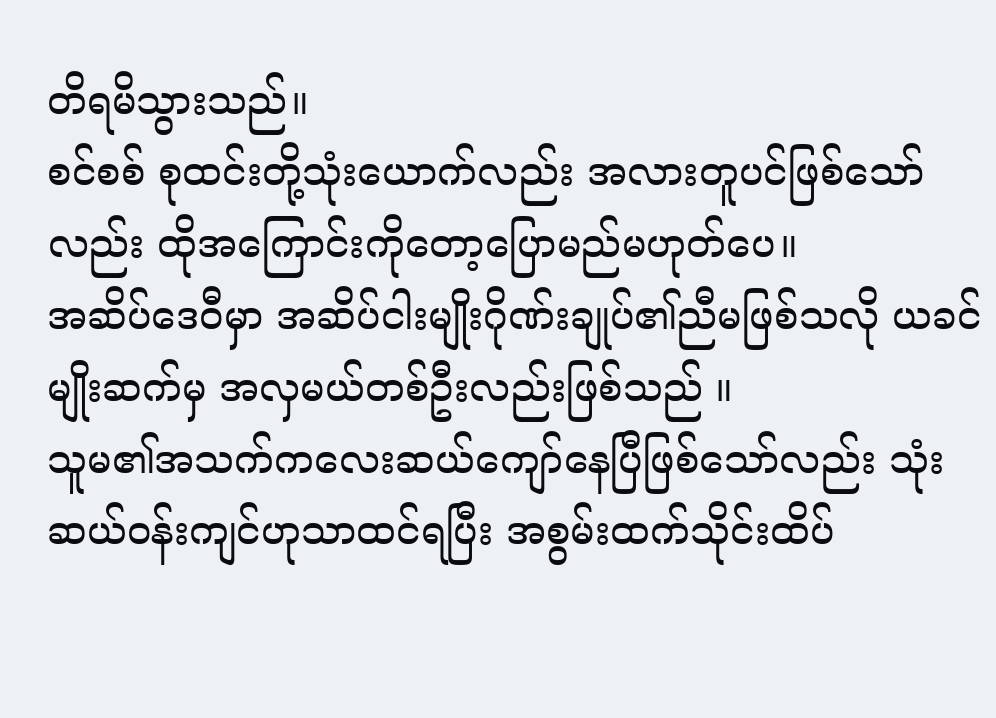တိရမိသွားသည်။
စင်စစ် စုထင်းတို့သုံးယောက်လည်း အလားတူပင်ဖြစ်သော်လည်း ထိုအကြောင်းကိုတော့ပြောမည်မဟုတ်ပေ။
အဆိပ်ဒေဝီမှာ အဆိပ်ငါးမျိုးဂိုဏ်းချုပ်၏ညီမဖြစ်သလို ယခင်မျိုးဆက်မှ အလှမယ်တစ်ဦးလည်းဖြစ်သည် ။
သူမ၏အသက်ကလေးဆယ်ကျော်နေပြီဖြစ်သော်လည်း သုံးဆယ်ဝန်းကျင်ဟုသာထင်ရပြီး အစွမ်းထက်သိုင်းထိပ်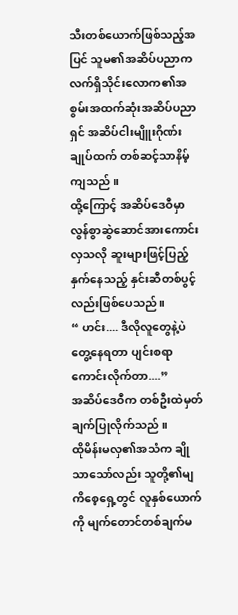သီးတစ်ယောက်ဖြစ်သည့်အပြင် သူမ၏အဆိပ်ပညာက လက်ရှိသိုင်းလောက၏အစွမ်းအထက်ဆုံးအဆိပ်ပညာရှင် အဆိပ်ငါးမျိူးဂိုဏ်းချုပ်ထက် တစ်ဆင့်သာနိမ့်ကျသည် ။
ထို့ကြောင့် အဆိပ်ဒေဝီမှာ လွန်စွာဆွဲဆောင်အားကောင်းလှသလို ဆူးများဖြင့်ပြည့်နှက်နေသည့် နှင်းဆီတစ်ပွင့်လည်းဖြစ်ပေသည်။
“ ဟင်း.... ဒီလိုလူတွေနဲ့ပဲတွေ့နေရတာ ပျင်းစရာကောင်းလိုက်တာ....”
အဆိပ်ဒေဝီက တစ်ဦးထဲမှတ်ချက်ပြုလိုက်သည် ။
ထိုမိန်းမလှ၏အသံက ချိုသာသော်လည်း သူတို့၏မျကိစေ့ရှေ့တွင် လူနှစ်ယောက်ကို မျက်တောင်တစ်ချက်မ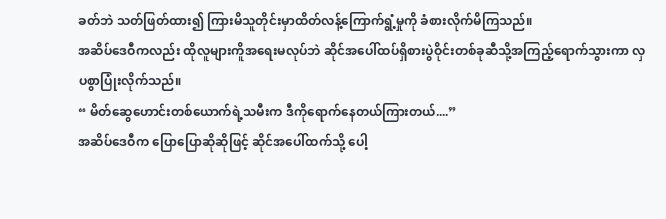ခတ်ဘဲ သတ်ဖြတ်ထား၍ ကြားမိသူတိုင်းမှာထိတ်လန့်ကြောက်ရွံ့မှုကို ခံစားလိုက်မိကြသည်။
အဆိပ်ဒေဝီကလည်း ထိုလူများကိူအရေးမလုပ်ဘဲ ဆိုင်အပေါ်ထပ်ရှိစားပွဲဝိုင်းတစ်ခုဆီသို့အကြည့်ရောက်သွားကာ လှပစွာပြုံးလိုက်သည်။
“ မိတ်ဆွေဟောင်းတစ်ယောက်ရဲ့သမီးက ဒီကိုရောက်နေတယ်ကြားတယ်....”
အဆိပ်ဒေဝီက ပြောပြောဆိုဆိုဖြင့် ဆိုင်အပေါ်ထက်သို့ ပေါ့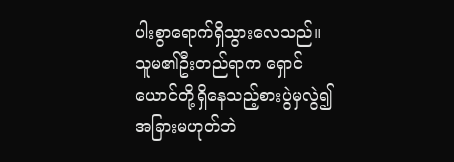ပါးစွာရောက်ရှိသွားလေသည်။
သူမ၏ဦးတည်ရာက ရှောင်ယောင်တို့ရှိနေသည့်စားပွဲမှလွဲ၍အခြားမဟုတ်ဘဲ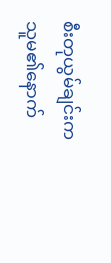စီးတုယွမ်ချင်းက သူမ၏နောက်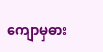ကျောမှဓား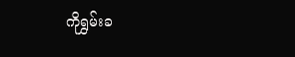ကိုရွှမ်းခ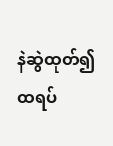နဲဆွဲထုတ်၍ထရပ်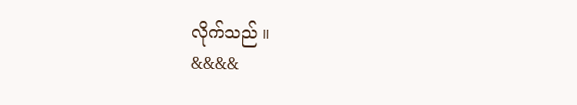လိုက်သည် ။
&&&&